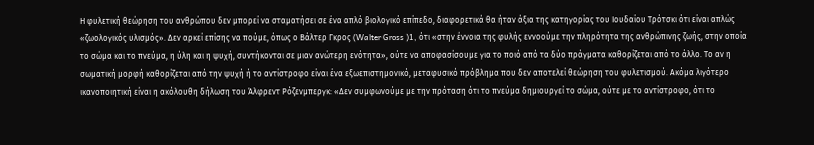Η φυλετική θεώρηση του ανθρώπου δεν μπορεί να σταματήσει σε ένα απλό βιολογικό επίπεδο, διαφορετικά θα ήταν άξια της κατηγορίας του Ιουδαίου Τρότσκι ότι είναι απλώς «ζωολογικός υλισμός». Δεν αρκεί επίσης να πούμε, όπως ο Βάλτερ Γκρος (Walter Gross )1, ότι «στην έννοια της φυλής εννοούμε την πληρότητα της ανθρώπινης ζωής, στην οποία το σώμα και το πνεύμα, η ύλη και η ψυχή, συντήκονται σε μιαν ανώτερη ενότητα», ούτε να αποφασίσουμε για το ποιό από τα δύο πράγματα καθορίζεται από το άλλο. Το αν η σωματική μορφή καθορίζεται από την ψυχή ή το αντίστροφο είναι ένα εξωεπιστημονικό, μεταφυσικό πρόβλημα που δεν αποτελεί θεώρηση του φυλετισμού. Ακόμα λιγότερο ικανοποιητική είναι η ακόλουθη δήλωση του Άλφρεντ Ρόζενμπεργκ: «Δεν συμφωνούμε με την πρόταση ότι το πνεύμα δημιουργεί το σώμα, ούτε με το αντίστροφο, ότι το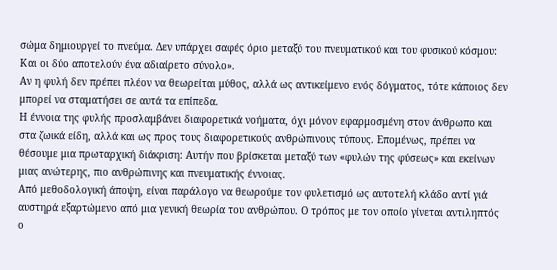σώμα δημιουργεί το πνεύμα. Δεν υπάρχει σαφές όριο μεταξύ του πνευματικού και του φυσικού κόσμου: Και οι δύο αποτελούν ένα αδιαίρετο σύνολο».
Αν η φυλή δεν πρέπει πλέον να θεωρείται μύθος, αλλά ως αντικείμενο ενός δόγματος, τότε κάποιος δεν μπορεί να σταματήσει σε αυτά τα επίπεδα.
Η έννοια της φυλής προσλαμβάνει διαφορετικά νοήματα, όχι μόνον εφαρμοσμένη στον άνθρωπο και στα ζωικά είδη, αλλά και ως προς τους διαφορετικούς ανθρώπινους τύπους. Επομένως, πρέπει να θέσουμε μια πρωταρχική διάκριση: Αυτήν που βρίσκεται μεταξύ των «φυλών της φύσεως» και εκείνων μιας ανώτερης, πιο ανθρώπινης και πνευματικής έννοιας.
Από μεθοδολογική άποψη, είναι παράλογο να θεωρούμε τον φυλετισμό ως αυτοτελή κλάδο αντί γιά αυστηρά εξαρτώμενο από μια γενική θεωρία του ανθρώπου. Ο τρόπος με τον οποίο γίνεται αντιληπτός ο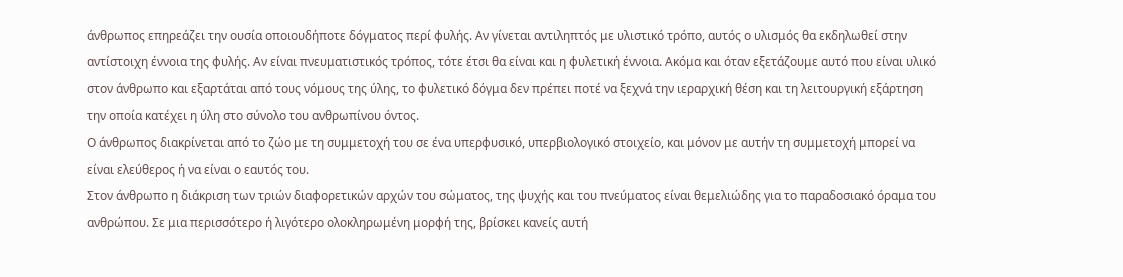άνθρωπος επηρεάζει την ουσία οποιουδήποτε δόγματος περί φυλής. Αν γίνεται αντιληπτός με υλιστικό τρόπο, αυτός ο υλισμός θα εκδηλωθεί στην αντίστοιχη έννοια της φυλής. Αν είναι πνευματιστικός τρόπος, τότε έτσι θα είναι και η φυλετική έννοια. Ακόμα και όταν εξετάζουμε αυτό που είναι υλικό στον άνθρωπο και εξαρτάται από τους νόμους της ύλης, το φυλετικό δόγμα δεν πρέπει ποτέ να ξεχνά την ιεραρχική θέση και τη λειτουργική εξάρτηση την οποία κατέχει η ύλη στο σύνολο του ανθρωπίνου όντος.
Ο άνθρωπος διακρίνεται από το ζώο με τη συμμετοχή του σε ένα υπερφυσικό, υπερβιολογικό στοιχείο, και μόνον με αυτήν τη συμμετοχή μπορεί να είναι ελεύθερος ή να είναι ο εαυτός του.
Στον άνθρωπο η διάκριση των τριών διαφορετικών αρχών του σώματος, της ψυχής και του πνεύματος είναι θεμελιώδης για το παραδοσιακό όραμα του ανθρώπου. Σε μια περισσότερο ή λιγότερο ολοκληρωμένη μορφή της, βρίσκει κανείς αυτή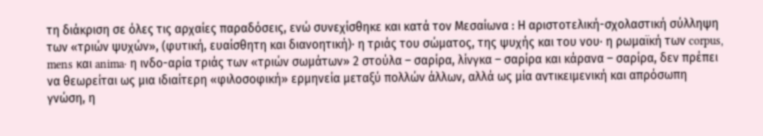τη διάκριση σε όλες τις αρχαίες παραδόσεις, ενώ συνεχίσθηκε και κατά τον Μεσαίωνα : Η αριστοτελική-σχολαστική σύλληψη των «τριών ψυχών», (φυτική, ευαίσθητη και διανοητική)· η τριάς του σώματος, της ψυχής και του νου· η ρωμαϊκή των corpus, mens και anima· η ινδο-αρία τριάς των «τριών σωμάτων» 2 στούλα – σαρίρα, λίνγκα – σαρίρα και κάρανα – σαρίρα, δεν πρέπει να θεωρείται ως μια ιδιαίτερη «φιλοσοφική» ερμηνεία μεταξύ πολλών άλλων, αλλά ως μία αντικειμενική και απρόσωπη γνώση, η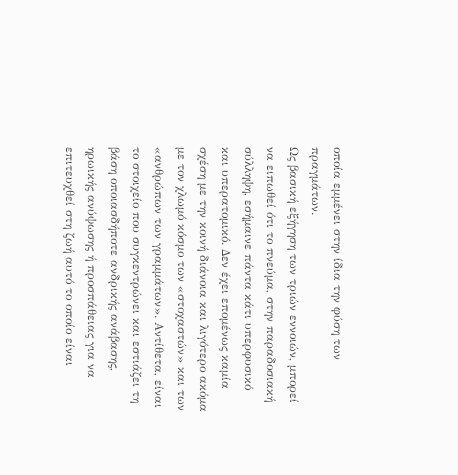οποία εμμένει στην ίδια την φύση των πραγμάτων.
Ως βασική εξήγηση των τριών εννοιών, μπορεί να ειπωθεί ότι το πνεύμα, στην παραδοσιακή σύλληψη, εσήμαινε πάντα κάτι υπερφυσικό και υπερατομικό. Δεν έχει επομένως καμία σχέση με την κοινή διάνοια και λιγότερο ακόμα με τον χλωμό κόσμο των «στοχαστών» και των «ανθρώπων των γραμμάτων». Αντίθετα, είναι το στοιχείο που συγκεντρώνει και εστιάζει τη βάση οποιασδήποτε ανδρικής ανάβασης, ηρωικής ανύψωσης ή προσπάθειας για να επιτευχθεί στη ζωή αυτό το οποίο είναι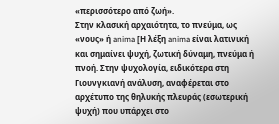«περισσότερο από ζωή».
Στην κλασική αρχαιότητα, το πνεύμα, ως «νους» ή anima [Η λέξη anima είναι λατινική και σημαίνει ψυχή, ζωτική δύναμη, πνεύμα ή πνοή. Στην ψυχολογία, ειδικότερα στη Γιουνγκιανή ανάλυση, αναφέρεται στο αρχέτυπο της θηλυκής πλευράς (εσωτερική ψυχή) που υπάρχει στο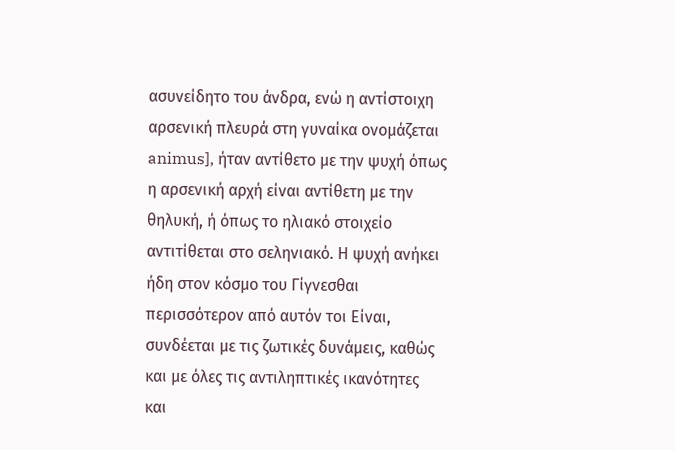ασυνείδητο του άνδρα, ενώ η αντίστοιχη αρσενική πλευρά στη γυναίκα ονομάζεται animus], ήταν αντίθετο με την ψυχή όπως η αρσενική αρχή είναι αντίθετη με την θηλυκή, ή όπως το ηλιακό στοιχείο αντιτίθεται στο σεληνιακό. Η ψυχή ανήκει ήδη στον κόσμο του Γίγνεσθαι περισσότερον από αυτόν τοι Είναι, συνδέεται με τις ζωτικές δυνάμεις, καθώς και με όλες τις αντιληπτικές ικανότητες και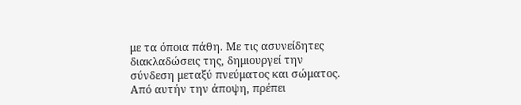με τα όποια πάθη. Με τις ασυνείδητες διακλαδώσεις της, δημιουργεί την σύνδεση μεταξύ πνεύματος και σώματος. Από αυτήν την άποψη, πρέπει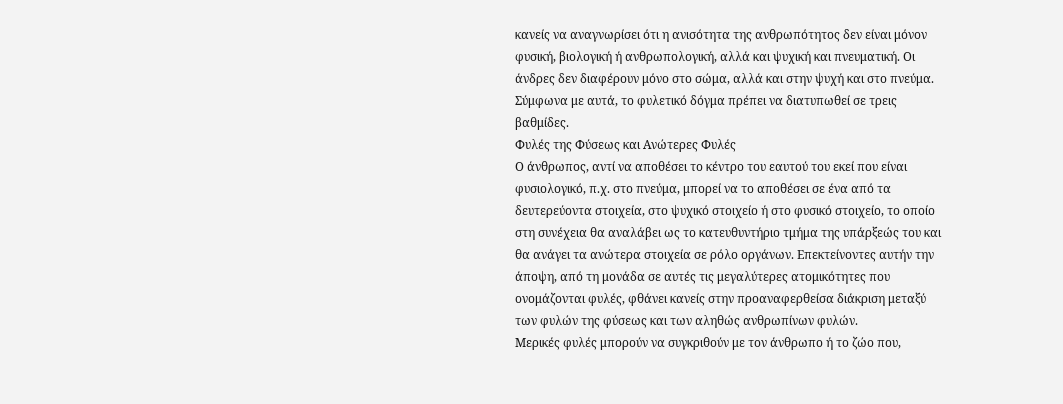κανείς να αναγνωρίσει ότι η ανισότητα της ανθρωπότητος δεν είναι μόνον φυσική, βιολογική ή ανθρωπολογική, αλλά και ψυχική και πνευματική. Οι άνδρες δεν διαφέρουν μόνο στο σώμα, αλλά και στην ψυχή και στο πνεύμα.
Σύμφωνα με αυτά, το φυλετικό δόγμα πρέπει να διατυπωθεί σε τρεις βαθμίδες.
Φυλές της Φύσεως και Ανώτερες Φυλές
Ο άνθρωπος, αντί να αποθέσει το κέντρο του εαυτού του εκεί που είναι φυσιολογικό, π.χ. στο πνεύμα, μπορεί να το αποθέσει σε ένα από τα δευτερεύοντα στοιχεία, στο ψυχικό στοιχείο ή στο φυσικό στοιχείο, το οποίο στη συνέχεια θα αναλάβει ως το κατευθυντήριο τμήμα της υπάρξεώς του και θα ανάγει τα ανώτερα στοιχεία σε ρόλο οργάνων. Επεκτείνοντες αυτήν την άποψη, από τη μονάδα σε αυτές τις μεγαλύτερες ατομικότητες που ονομάζονται φυλές, φθάνει κανείς στην προαναφερθείσα διάκριση μεταξύ των φυλών της φύσεως και των αληθώς ανθρωπίνων φυλών.
Μερικές φυλές μπορούν να συγκριθούν με τον άνθρωπο ή το ζώο που,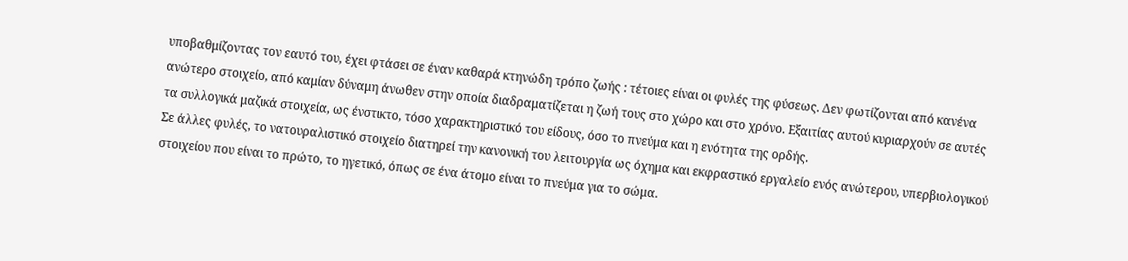υποβαθμίζοντας τον εαυτό του, έχει φτάσει σε έναν καθαρά κτηνώδη τρόπο ζωής : τέτοιες είναι οι φυλές της φύσεως. Δεν φωτίζονται από κανένα ανώτερο στοιχείο, από καμίαν δύναμη άνωθεν στην οποία διαδραματίζεται η ζωή τους στο χώρο και στο χρόνο. Εξαιτίας αυτού κυριαρχούν σε αυτές τα συλλογικά μαζικά στοιχεία, ως ένστικτο, τόσο χαρακτηριστικό του είδους, όσο το πνεύμα και η ενότητα της ορδής.
Σε άλλες φυλές, το νατουραλιστικό στοιχείο διατηρεί την κανονική του λειτουργία ως όχημα και εκφραστικό εργαλείο ενός ανώτερου, υπερβιολογικού στοιχείου που είναι το πρώτο, το ηγετικό, όπως σε ένα άτομο είναι το πνεύμα για το σώμα.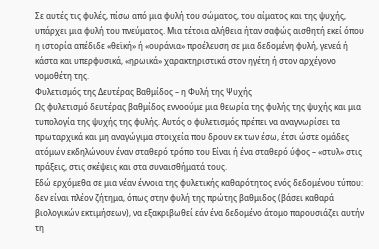Σε αυτές τις φυλές, πίσω από μια φυλή του σώματος, του αίματος και της ψυχής, υπάρχει μια φυλή του πνεύματος. Μια τέτοια αλήθεια ήταν σαφώς αισθητή εκεί όπου η ιστορία απέδιδε «θεϊκή» ή «ουράνια» προέλευση σε μια δεδομένη φυλή, γενεά ή κάστα και υπερφυσικά, «ηρωικά» χαρακτηριστικά στον ηγέτη ή στον αρχέγονο νομοθέτη της.
Φυλετισμός της Δευτέρας Βαθμίδος – η Φυλή της Ψυχής
Ως φυλετισμό δευτέρας βαθμίδος εννοούμε μια θεωρία της φυλής της ψυχής και μια τυπολογία της ψυχής της φυλής. Αυτός ο φυλετισμός πρέπει να αναγνωρίσει τα πρωταρχικά και μη αναγώγιμα στοιχεία που δρουν εκ των έσω, έτσι ώστε ομάδες ατόμων εκδηλώνουν έναν σταθερό τρόπο του Είναι ή ένα σταθερό ύφος – «στυλ» στις πράξεις, στις σκέψεις και στα συναισθήματά τους.
Εδώ ερχόμεθα σε μια νέαν έννοια της φυλετικής καθαρότητος ενός δεδομένου τύπου: δεν είναι πλέον ζήτημα, όπως στην φυλή της πρώτης βαθμιδος (βάσει καθαρά βιολογικών εκτιμήσεων), να εξακριβωθεί εάν ένα δεδομένο άτομο παρουσιάζει αυτήν τη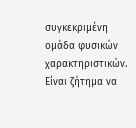συγκεκριμένη ομάδα φυσικών χαρακτηριστικών. Είναι ζήτημα να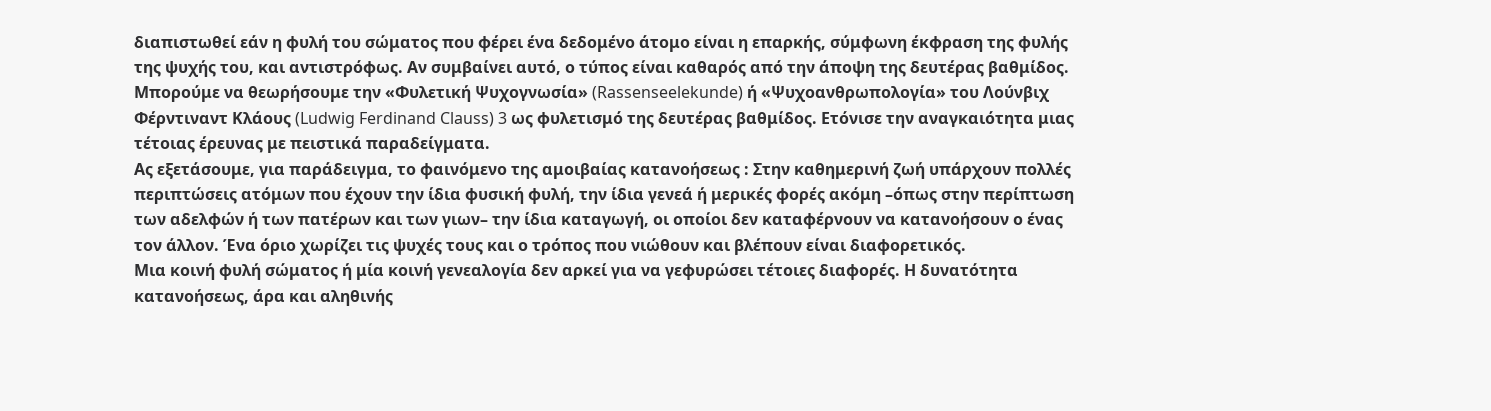διαπιστωθεί εάν η φυλή του σώματος που φέρει ένα δεδομένο άτομο είναι η επαρκής, σύμφωνη έκφραση της φυλής της ψυχής του, και αντιστρόφως. Αν συμβαίνει αυτό, ο τύπος είναι καθαρός από την άποψη της δευτέρας βαθμίδος.
Μπορούμε να θεωρήσουμε την «Φυλετική Ψυχογνωσία» (Rassenseelekunde) ή «Ψυχοανθρωπολογία» του Λούνβιχ Φέρντιναντ Κλάους (Ludwig Ferdinand Clauss) 3 ως φυλετισμό της δευτέρας βαθμίδος. Ετόνισε την αναγκαιότητα μιας τέτοιας έρευνας με πειστικά παραδείγματα.
Ας εξετάσουμε, για παράδειγμα, το φαινόμενο της αμοιβαίας κατανοήσεως : Στην καθημερινή ζωή υπάρχουν πολλές περιπτώσεις ατόμων που έχουν την ίδια φυσική φυλή, την ίδια γενεά ή μερικές φορές ακόμη –όπως στην περίπτωση των αδελφών ή των πατέρων και των γιων– την ίδια καταγωγή, οι οποίοι δεν καταφέρνουν να κατανοήσουν ο ένας τον άλλον. Ένα όριο χωρίζει τις ψυχές τους και ο τρόπος που νιώθουν και βλέπουν είναι διαφορετικός.
Μια κοινή φυλή σώματος ή μία κοινή γενεαλογία δεν αρκεί για να γεφυρώσει τέτοιες διαφορές. Η δυνατότητα κατανοήσεως, άρα και αληθινής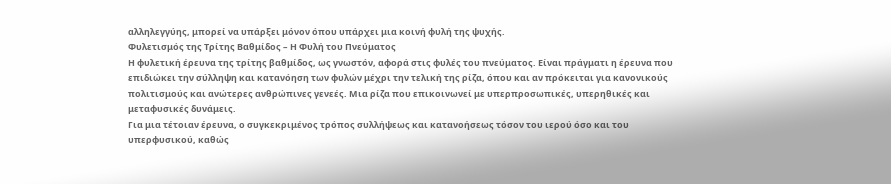αλληλεγγύης, μπορεί να υπάρξει μόνον όπου υπάρχει μια κοινή φυλή της ψυχής.
Φυλετισμός της Τρίτης Βαθμίδος – Η Φυλή του Πνεύματος
Η φυλετική έρευνα της τρίτης βαθμίδος, ως γνωστόν, αφορά στις φυλές του πνεύματος. Είναι πράγματι η έρευνα που επιδιώκει την σύλληψη και κατανόηση των φυλών μέχρι την τελική της ρίζα, όπου και αν πρόκειται για κανονικούς πολιτισμούς και ανώτερες ανθρώπινες γενεές. Μια ρίζα που επικοινωνεί με υπερπροσωπικές, υπερηθικές και μεταφυσικές δυνάμεις.
Για μια τέτοιαν έρευνα, ο συγκεκριμένος τρόπος συλλήψεως και κατανοήσεως τόσον του ιερού όσο και του υπερφυσικού, καθώς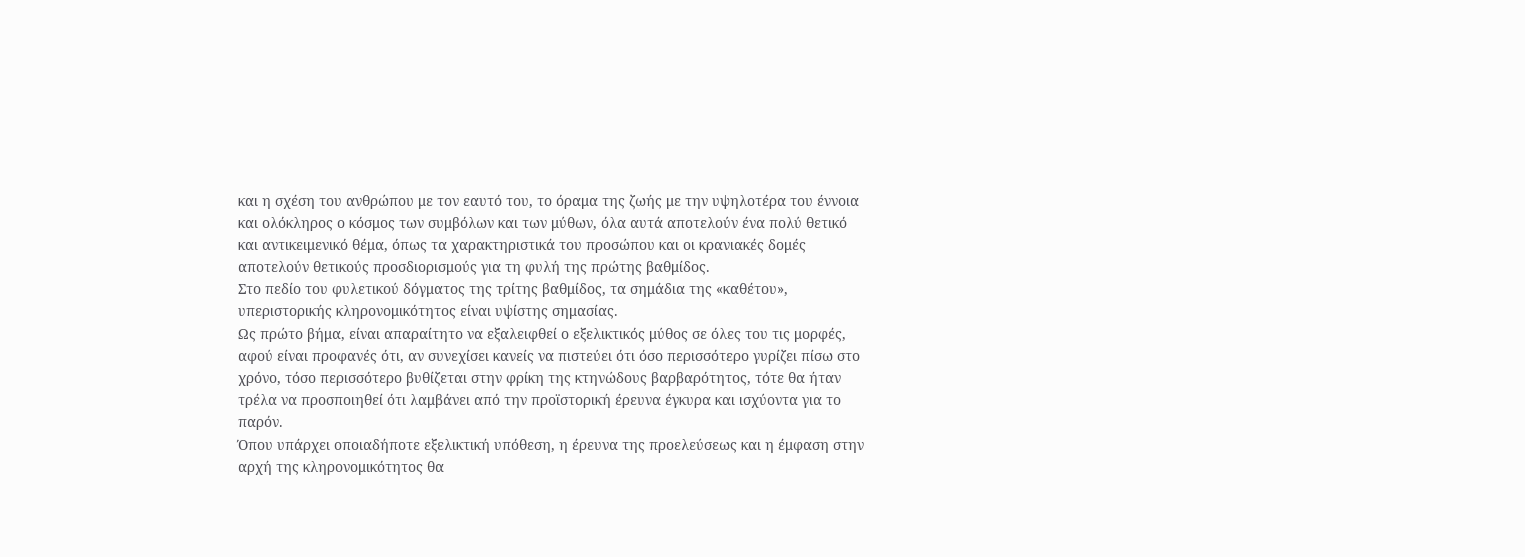και η σχέση του ανθρώπου με τον εαυτό του, το όραμα της ζωής με την υψηλοτέρα του έννοια και ολόκληρος ο κόσμος των συμβόλων και των μύθων, όλα αυτά αποτελούν ένα πολύ θετικό και αντικειμενικό θέμα, όπως τα χαρακτηριστικά του προσώπου και οι κρανιακές δομές αποτελούν θετικούς προσδιορισμούς για τη φυλή της πρώτης βαθμίδος.
Στο πεδίο του φυλετικού δόγματος της τρίτης βαθμίδος, τα σημάδια της «καθέτου», υπεριστορικής κληρονομικότητος είναι υψίστης σημασίας.
Ως πρώτο βήμα, είναι απαραίτητο να εξαλειφθεί ο εξελικτικός μύθος σε όλες του τις μορφές, αφού είναι προφανές ότι, αν συνεχίσει κανείς να πιστεύει ότι όσο περισσότερο γυρίζει πίσω στο χρόνο, τόσο περισσότερο βυθίζεται στην φρίκη της κτηνώδους βαρβαρότητος, τότε θα ήταν τρέλα να προσποιηθεί ότι λαμβάνει από την προϊστορική έρευνα έγκυρα και ισχύοντα για το παρόν.
Όπου υπάρχει οποιαδήποτε εξελικτική υπόθεση, η έρευνα της προελεύσεως και η έμφαση στην αρχή της κληρονομικότητος θα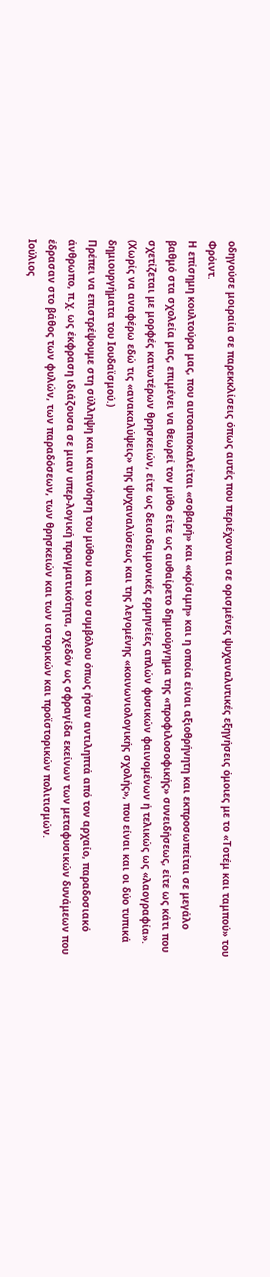οδηγούσε μοιραία σε παρεκκλίσεις όπως αυτές που περιέχονται σε ορισμένες ψυχαναλυτικές εξηγήσεις όμοιες με το «Τοτέμ και ταμπού» του Φρόιντ.
Η επίσημη κουλτούρα μας, που αυτοαποκαλείται «σοβαρή» και «κρίσιμη» και η οποία είναι αξιοθρήνητη και εκπροσωπείται σε μεγάλο βαθμό στα σχολεία μας, επιμένει να θεωρεί τον μύθο είτε ως αυθαίρετο δημιούργημα της «προφιλοσοφικής» συνειδήσεως, είτε ως κάτι που σχετίζεται με μορφές κατωτέρων θρησκειών, είτε ως δεισιδαιμονικές ερμηνείες απλών φυσικών φαινομένων ή τελικώς ως «λαογραφία». (Χωρίς να αναφέρω εδώ τις «ανακαλύψεις» της ψυχαναλύσεως και της λεγομένης «κοινωνιολογικής σχολής», που είναι και οι δύο τυπικά δημιουργήματα του Ιουδαϊσμού.)
Πρέπει να επιστρέψουμε στη σύλληψη και κατανόηση του μύθου και του συμβόλου όπως ήσαν αντιληπτά από τον αρχαίο, παραδοσιακό άνθρωπο, π.χ. ως έκφραση ιδιάζουσα σε μιαν υπερ-λογική πραγματικότητα, σχεδόν ως σφραγίδα εκείνων των μεταφυσικών δυνάμεων που έδρασαν στο βάθος των φυλών, των παραδόσεων, των θρησκειών και των ιστορικών και προϊστορικών πολιτισμών.
Ιούλιος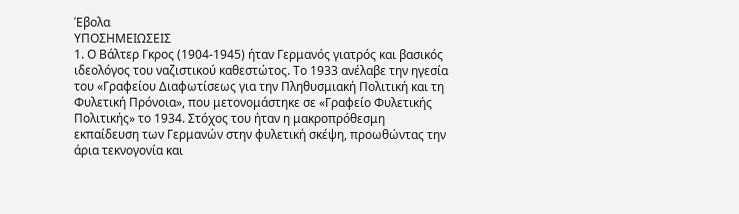Έβολα
ΥΠΟΣΗΜΕΙΩΣΕΙΣ
1. Ο Βάλτερ Γκρος (1904-1945) ήταν Γερμανός γιατρός και βασικός ιδεολόγος του ναζιστικού καθεστώτος. Το 1933 ανέλαβε την ηγεσία του «Γραφείου Διαφωτίσεως για την Πληθυσμιακή Πολιτική και τη Φυλετική Πρόνοια», που μετονομάστηκε σε «Γραφείο Φυλετικής Πολιτικής» το 1934. Στόχος του ήταν η μακροπρόθεσμη εκπαίδευση των Γερμανών στην φυλετική σκέψη, προωθώντας την άρια τεκνογονία και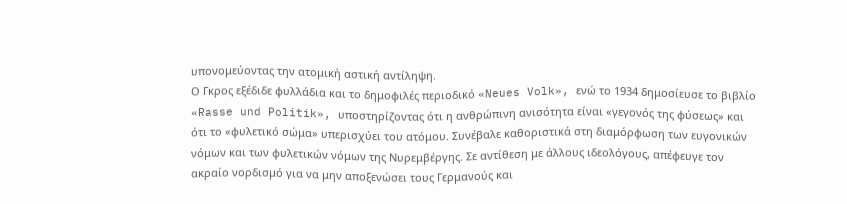υπονομεύοντας την ατομική αστική αντίληψη.
Ο Γκρος εξέδιδε φυλλάδια και το δημοφιλές περιοδικό «Neues Volk», ενώ το 1934 δημοσίευσε το βιβλίο «Rasse und Politik», υποστηρίζοντας ότι η ανθρώπινη ανισότητα είναι «γεγονός της φύσεως» και ότι το «φυλετικό σώμα» υπερισχύει του ατόμου. Συνέβαλε καθοριστικά στη διαμόρφωση των ευγονικών νόμων και των φυλετικών νόμων της Νυρεμβέργης. Σε αντίθεση με άλλους ιδεολόγους, απέφευγε τον ακραίο νορδισμό για να μην αποξενώσει τους Γερμανούς και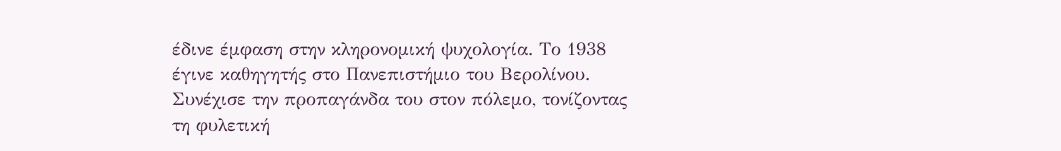έδινε έμφαση στην κληρονομική ψυχολογία. Το 1938 έγινε καθηγητής στο Πανεπιστήμιο του Βερολίνου. Συνέχισε την προπαγάνδα του στον πόλεμο, τονίζοντας τη φυλετική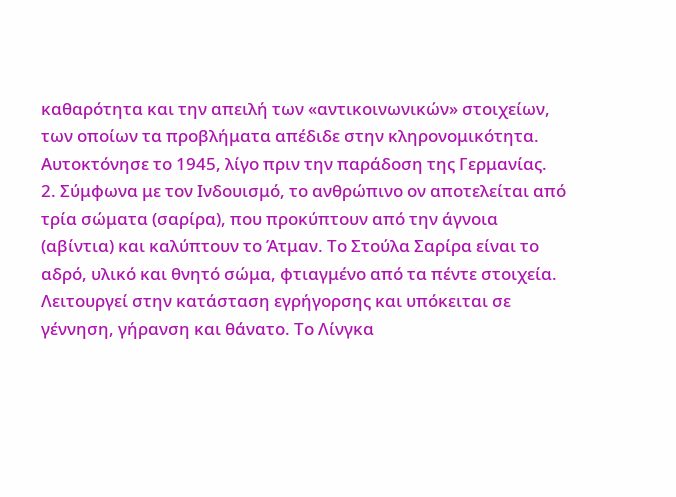καθαρότητα και την απειλή των «αντικοινωνικών» στοιχείων, των οποίων τα προβλήματα απέδιδε στην κληρονομικότητα. Αυτοκτόνησε το 1945, λίγο πριν την παράδοση της Γερμανίας.
2. Σύμφωνα με τον Ινδουισμό, το ανθρώπινο ον αποτελείται από τρία σώματα (σαρίρα), που προκύπτουν από την άγνοια (αβίντια) και καλύπτουν το Άτμαν. Το Στούλα Σαρίρα είναι το αδρό, υλικό και θνητό σώμα, φτιαγμένο από τα πέντε στοιχεία. Λειτουργεί στην κατάσταση εγρήγορσης και υπόκειται σε γέννηση, γήρανση και θάνατο. Το Λίνγκα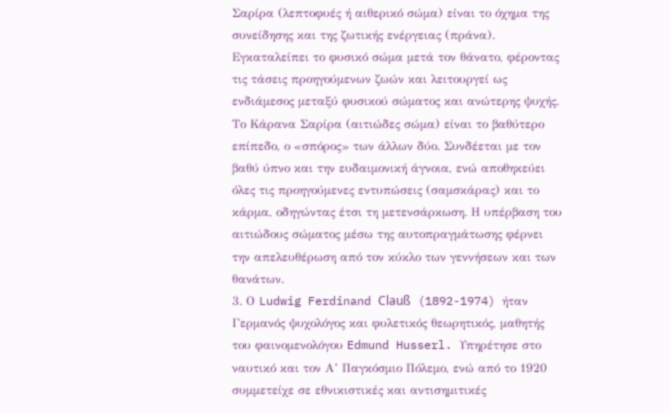Σαρίρα (λεπτοφυές ή αιθερικό σώμα) είναι το όχημα της συνείδησης και της ζωτικής ενέργειας (πράνα). Εγκαταλείπει το φυσικό σώμα μετά τον θάνατο, φέροντας τις τάσεις προηγούμενων ζωών και λειτουργεί ως ενδιάμεσος μεταξύ φυσικού σώματος και ανώτερης ψυχής. Το Κάρανα Σαρίρα (αιτιώδες σώμα) είναι το βαθύτερο επίπεδο, ο «σπόρος» των άλλων δύο. Συνδέεται με τον βαθύ ύπνο και την ευδαιμονική άγνοια, ενώ αποθηκεύει όλες τις προηγούμενες εντυπώσεις (σαμσκάρας) και το κάρμα, οδηγώντας έτσι τη μετενσάρκωση. Η υπέρβαση του αιτιώδους σώματος μέσω της αυτοπραγμάτωσης φέρνει την απελευθέρωση από τον κύκλο των γεννήσεων και των θανάτων.
3. Ο Ludwig Ferdinand Clauß (1892-1974) ήταν Γερμανός ψυχολόγος και φυλετικός θεωρητικός, μαθητής του φαινομενολόγου Edmund Husserl. Υπηρέτησε στο ναυτικό και τον Α’ Παγκόσμιο Πόλεμο, ενώ από το 1920 συμμετείχε σε εθνικιστικές και αντισημιτικές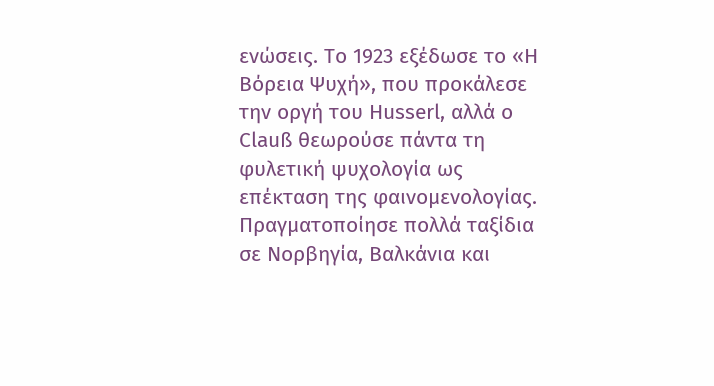ενώσεις. Το 1923 εξέδωσε το «Η Βόρεια Ψυχή», που προκάλεσε την οργή του Husserl, αλλά ο Clauß θεωρούσε πάντα τη φυλετική ψυχολογία ως επέκταση της φαινομενολογίας.
Πραγματοποίησε πολλά ταξίδια σε Νορβηγία, Βαλκάνια και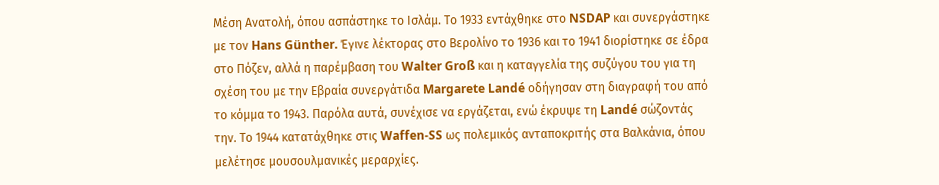Μέση Ανατολή, όπου ασπάστηκε το Ισλάμ. Το 1933 εντάχθηκε στο NSDAP και συνεργάστηκε με τον Hans Günther. Έγινε λέκτορας στο Βερολίνο το 1936 και το 1941 διορίστηκε σε έδρα στο Πόζεν, αλλά η παρέμβαση του Walter Groß και η καταγγελία της συζύγου του για τη σχέση του με την Εβραία συνεργάτιδα Margarete Landé οδήγησαν στη διαγραφή του από το κόμμα το 1943. Παρόλα αυτά, συνέχισε να εργάζεται, ενώ έκρυψε τη Landé σώζοντάς την. Το 1944 κατατάχθηκε στις Waffen-SS ως πολεμικός ανταποκριτής στα Βαλκάνια, όπου μελέτησε μουσουλμανικές μεραρχίες.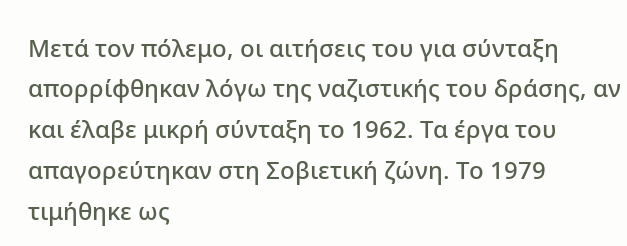Μετά τον πόλεμο, οι αιτήσεις του για σύνταξη απορρίφθηκαν λόγω της ναζιστικής του δράσης, αν και έλαβε μικρή σύνταξη το 1962. Τα έργα του απαγορεύτηκαν στη Σοβιετική ζώνη. Το 1979 τιμήθηκε ως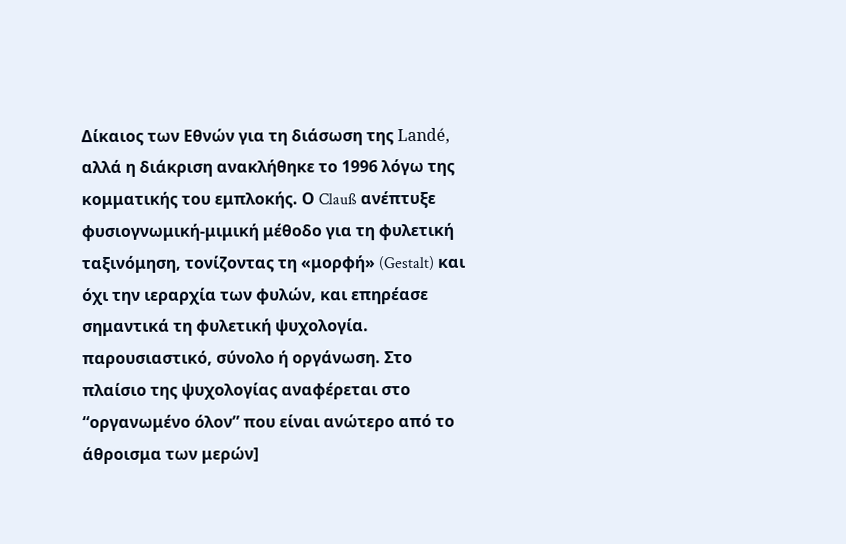Δίκαιος των Εθνών για τη διάσωση της Landé, αλλά η διάκριση ανακλήθηκε το 1996 λόγω της κομματικής του εμπλοκής. Ο Clauß ανέπτυξε φυσιογνωμική-μιμική μέθοδο για τη φυλετική ταξινόμηση, τονίζοντας τη «μορφή» (Gestalt) και όχι την ιεραρχία των φυλών, και επηρέασε σημαντικά τη φυλετική ψυχολογία. παρουσιαστικό, σύνολο ή οργάνωση. Στο πλαίσιο της ψυχολογίας αναφέρεται στο “οργανωμένο όλον” που είναι ανώτερο από το άθροισμα των μερών]